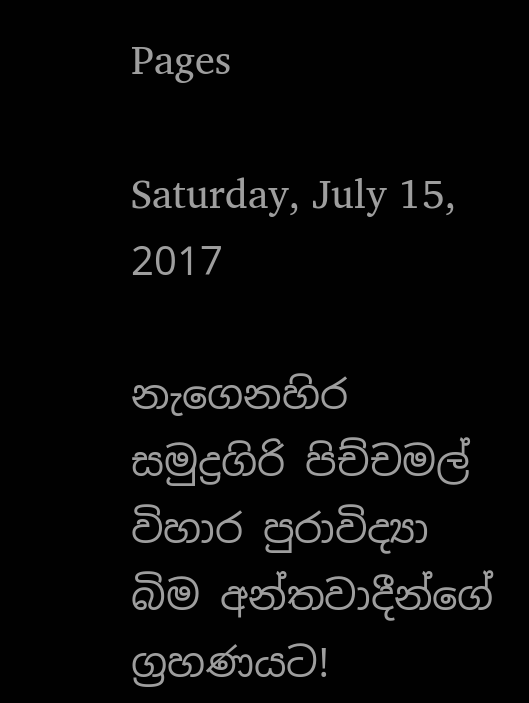Pages

Saturday, July 15, 2017

නැගෙනහිර සමුද්‍රගිරි පිච්චමල් විහාර පුරාවිද්‍යා බිම අන්තවාදීන්ගේ ග්‍රහණයට!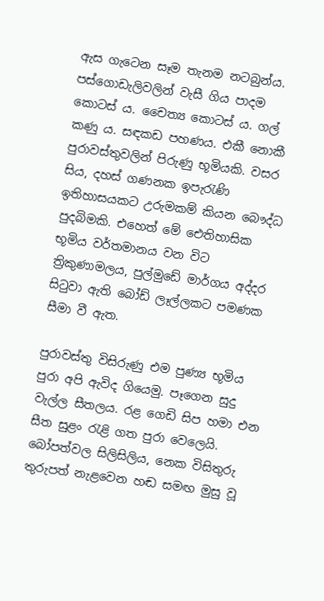ඇස ගැටෙන සෑම තැනම නටබුන්ය. පස්‌ගොඩැලිවලින් වැසී ගිය පාදම කොටස්‌ ය. චෛත්‍ය කොටස්‌ ය. ගල් කණු ය. සඳකඩ පහණය. එකී නොකී පුරාවස්‌තුවලින් පිරුණු භූමියකි. වසර සිය, දහස්‌ ගණනක ඉපැරැණි ඉතිහාසයකට උරුමකම් කියන බෞද්ධ පුදබිමකි. එහෙත් මේ ඓතිහාසික භූමිය වර්තමානය වන විට ත්‍රිකුණාමලය, පුල්මුඩේ මාර්ගය අද්දර සිටුවා ඇති බෝඩ් ලෑල්ලකට පමණක සීමා වී ඇත.

පුරාවස්‌තු විසිරුණු එම පුණ්‍ය භූමිය පුරා අපි ඇවිද ගියෙමු. පෑගෙන සුදු වැල්ල සීතලය. රළ ගෙඩි සිප හමා එන සීත සුළං රැළි ගත පුරා වෙලෙයි. බෝපත්වල සිලිසිලිය, නෙක විසිතුරු තුරුපත් නැළවෙන හඬ සමඟ මුසු වූ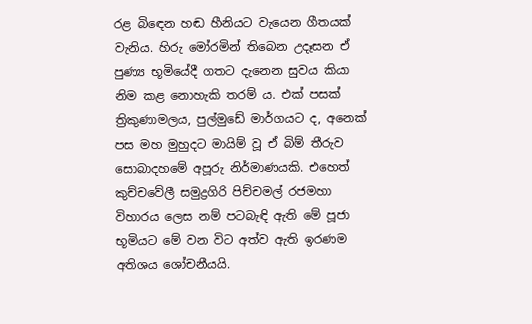රළ බිඳෙන හඬ හීනියට වැයෙන ගීතයක්‌ වැනිය. හිරු මෝරමින් තිබෙන උදෑසන ඒ පුණ්‍ය භූමියේදී ගතට දැනෙන සුවය කියා නිම කළ නොහැකි තරම් ය. එක්‌ පසක්‌ ත්‍රිකුණාමලය, පුල්මුඩේ මාර්ගයට ද, අනෙක්‌ පස මහ මුහුදට මායිම් වූ ඒ බිම් තීරුව සොබාදහමේ අපූරු නිර්මාණයකි. එහෙත් කුච්චවේලී සමුද්‍රගිරි පිච්චමල් රජමහා විහාරය ලෙස නම් පටබැඳි ඇති මේ පූජා භූමියට මේ වන විට අත්ව ඇති ඉරණම අතිශය ශෝචනීයයි.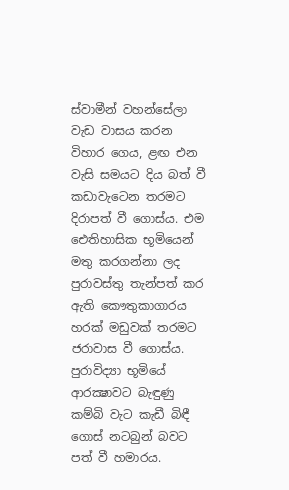ස්‌වාමීන් වහන්සේලා වැඩ වාසය කරන විහාර ගෙය, ළඟ එන වැසි සමයට දිය බත් වී කඩාවැටෙන තරමට දිරාපත් වී ගොස්‌ය. එම ඓතිහාසික භූමියෙන් මතු කරගන්නා ලද පුරාවස්‌තු තැන්පත් කර ඇති කෞතුකාගාරය හරක්‌ මඩුවක්‌ තරමට ජරාවාස වී ගොස්‌ය. පුරාවිද්‍යා භූමියේ ආරක්‍ෂාවට බැඳුණු කම්බි වැට කැඩී බිඳී ගොස්‌ නටබුන් බවට පත් වී හමාරය.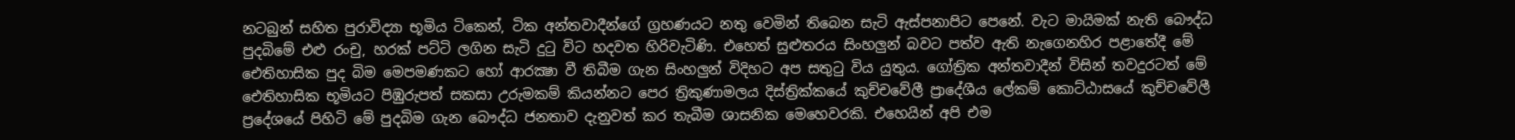නටබුන් සහිත පුරාවිද්‍යා භූමිය ටිකෙන්, ටික අන්තවාදීන්ගේ ග්‍රහණයට නතු වෙමින් තිබෙන සැටි ඇස්‌පනාපිට පෙනේ. වැට මායිමක්‌ නැති බෞද්ධ පුදබිමේ එළු රංචු, හරක්‌ පට්‌ටි ලගින සැටි දුටු විට හදවත හිරිවැටිණි. එහෙත් සුළුතරය සිංහලුන් බවට පත්ව ඇති නැගෙනහිර පළාතේදී මේ ඓතිහාසික පුද බිම මෙපමණකට හෝ ආරක්‍ෂා වී තිබීම ගැන සිංහලුන් විදිහට අප සතුටු විය යුතුය. ගෝත්‍රික අන්තවාදීන් විසින් තවදුරටත් මේ ඓතිහාසික භූමියට පිඹුරුපත් සකසා උරුමකම් කියන්නට පෙර ත්‍රිකුණාමලය දිස්‌ත්‍රික්‌කයේ කුච්චවේලී ප්‍රාදේශීය ලේකම් කොට්‌ඨාසයේ කුච්චවේලී ප්‍රදේශයේ පිහිටි මේ පුදබිම ගැන බෞද්ධ ජනතාව දැනුවත් කර තැබීම ශාසනික මෙහෙවරකි. එහෙයින් අපි එම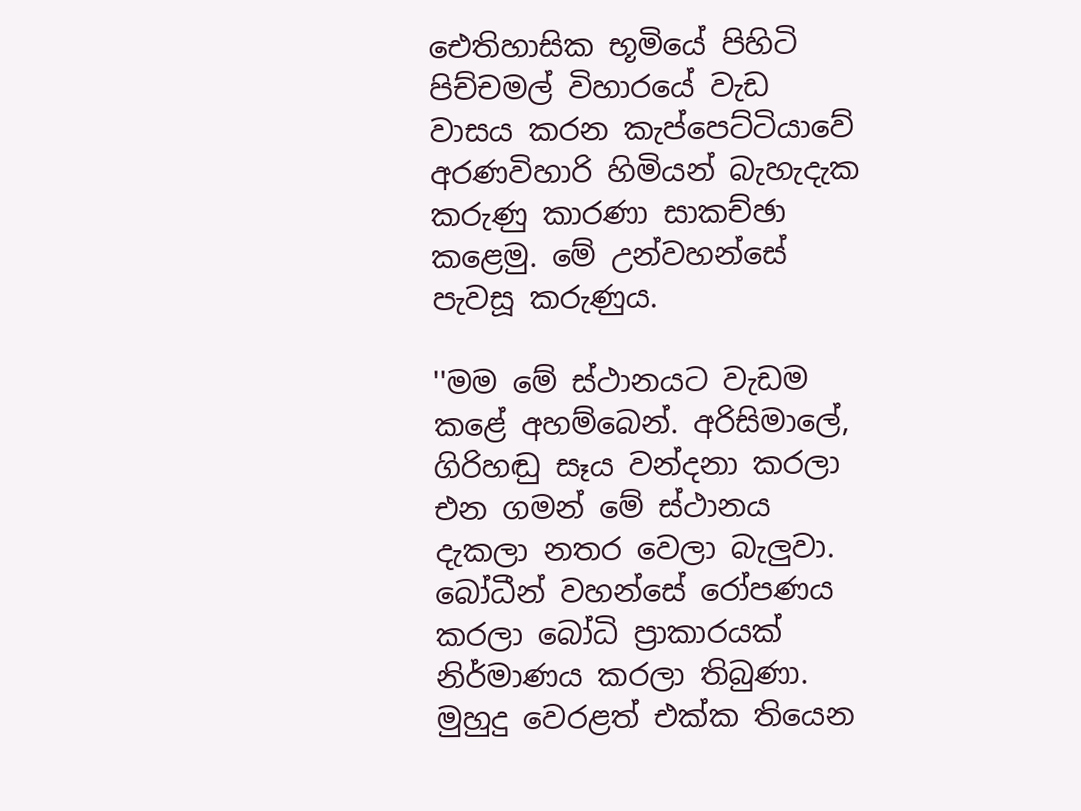ඓතිහාසික භූමියේ පිහිටි පිච්චමල් විහාරයේ වැඩ වාසය කරන කැප්පෙට්‌ටියාවේ අරණවිහාරි හිමියන් බැහැදැක කරුණු කාරණා සාකච්ඡා කළෙමු. මේ උන්වහන්සේ පැවසූ කරුණුය.

''මම මේ ස්‌ථානයට වැඩම කළේ අහම්බෙන්. අරිසිමාලේ, ගිරිහඬු සෑය වන්දනා කරලා එන ගමන් මේ ස්‌ථානය දැකලා නතර වෙලා බැලුවා. බෝධීන් වහන්සේ රෝපණය කරලා බෝධි ප්‍රාකාරයක්‌ නිර්මාණය කරලා තිබුණා. මුහුදු වෙරළත් එක්‌ක තියෙන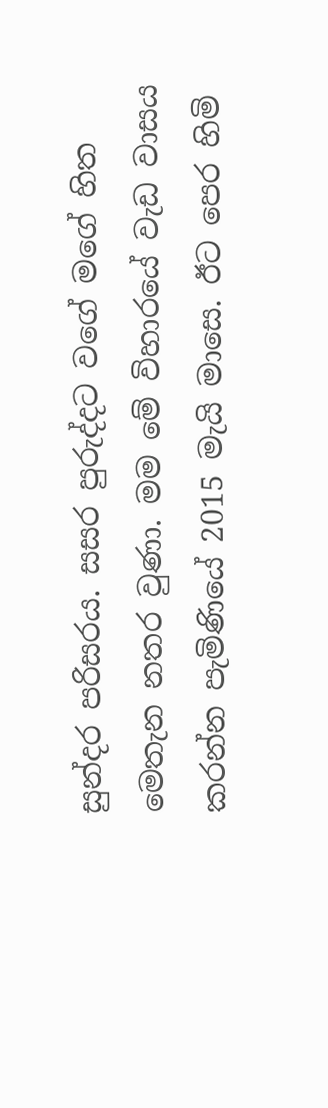සුන්දර පරිසරය. සසර පුරුද්දට වගේ මගේ හිත මෙතැන නතර වුණා. මම මේ විහාරයේ වැඩ වාසය කරන්න පැමිණියේ 2015 මැයි මාසෙ. ඊට පෙර හිමි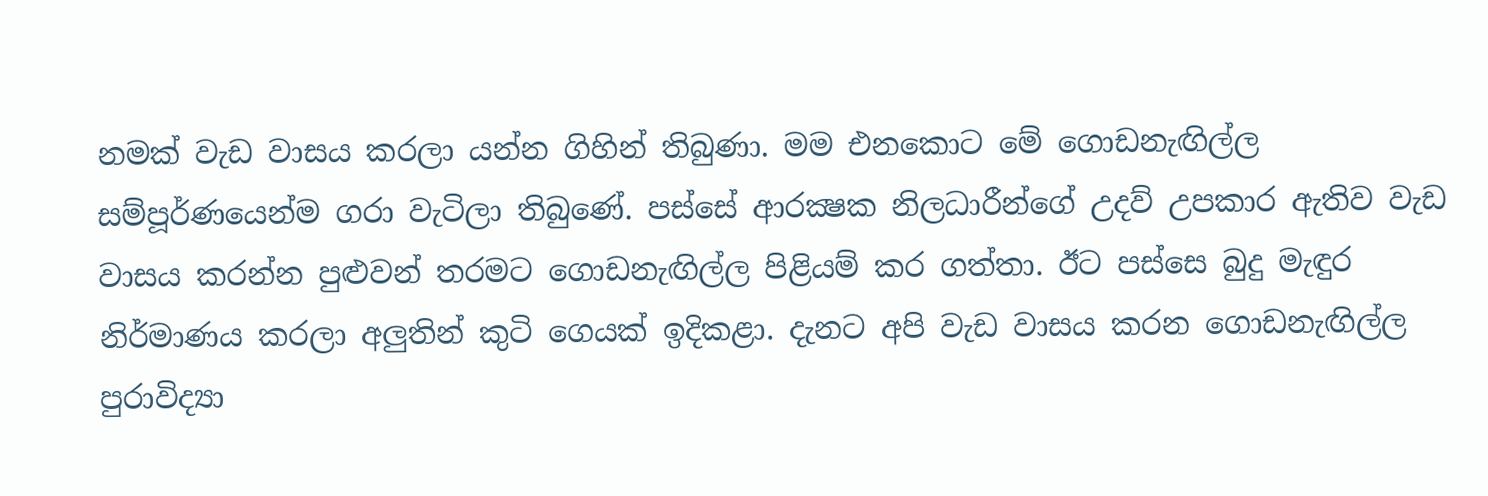නමක්‌ වැඩ වාසය කරලා යන්න ගිහින් තිබුණා. මම එනකොට මේ ගොඩනැඟිල්ල සම්පූර්ණයෙන්ම ගරා වැටිලා තිබුණේ. පස්‌සේ ආරක්‍ෂක නිලධාරීන්ගේ උදව් උපකාර ඇතිව වැඩ වාසය කරන්න පුළුවන් තරමට ගොඩනැඟිල්ල පිළියම් කර ගත්තා. ඊට පස්‌සෙ බුදු මැඳුර නිර්මාණය කරලා අලුතින් කුටි ගෙයක්‌ ඉදිකළා. දැනට අපි වැඩ වාසය කරන ගොඩනැඟිල්ල පුරාවිද්‍යා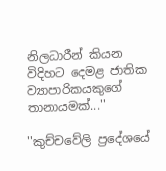නිලධාරීන් කියන විදිහට දෙමළ ජාතික ව්‍යාපාරිකයකුගේ තානායමක්‌...''

''කුච්චවේලි ප්‍රදේශයේ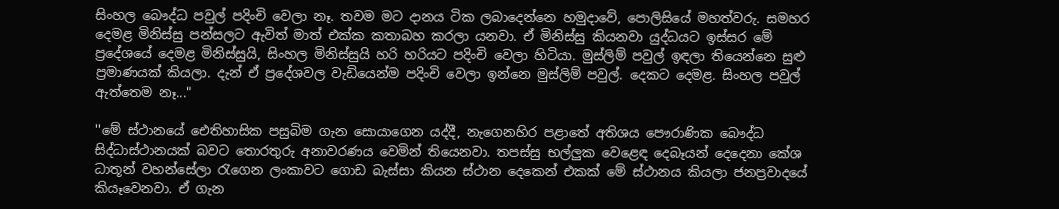සිංහල බෞද්ධ පවුල් පදිංචි වෙලා නෑ. තවම මට දානය ටික ලබාදෙන්නෙ හමුදාවේ, පොලිසියේ මහත්වරු. සමහර දෙමළ මිනිස්‌සු පන්සලට ඇවිත් මාත් එක්‌ක කතාබහ කරලා යනවා. ඒ මිනිස්‌සු කියනවා යුද්ධයට ඉස්‌සර මේ ප්‍රදේශයේ දෙමළ මිනිස්‌සුයි, සිංහල මිනිස්‌සුයි හරි හරියට පදිංචි වෙලා හිටියා. මුස්‌ලිම් පවුල් ඉඳලා තියෙන්නෙ සුළු ප්‍රමාණයක්‌ කියලා. දැන් ඒ ප්‍රදේශවල වැඩියෙන්ම පදිංචි වෙලා ඉන්නෙ මුස්‌ලිම් පවුල්. දෙකට දෙමළ. සිංහල පවුල් ඇත්තෙම නෑ..."

''මේ ස්‌ථානයේ ඓතිහාසික පසුබිම ගැන සොයාගෙන යද්දී, නැගෙනහිර පළාතේ අතිශය පෞරාණික බෞද්ධ සිද්ධාස්‌ථානයක්‌ බවට තොරතුරු අනාවරණය වෙමින් තියෙනවා. තපස්‌සු භල්ලුක වෙළෙඳ දෙබෑයන් දෙදෙනා කේශ ධාතූන් වහන්සේලා රැගෙන ලංකාවට ගොඩ බැස්‌සා කියන ස්‌ථාන දෙකෙන් එකක්‌ මේ ස්‌ථානය කියලා ජනප්‍රවාදයේ කියෑවෙනවා. ඒ ගැන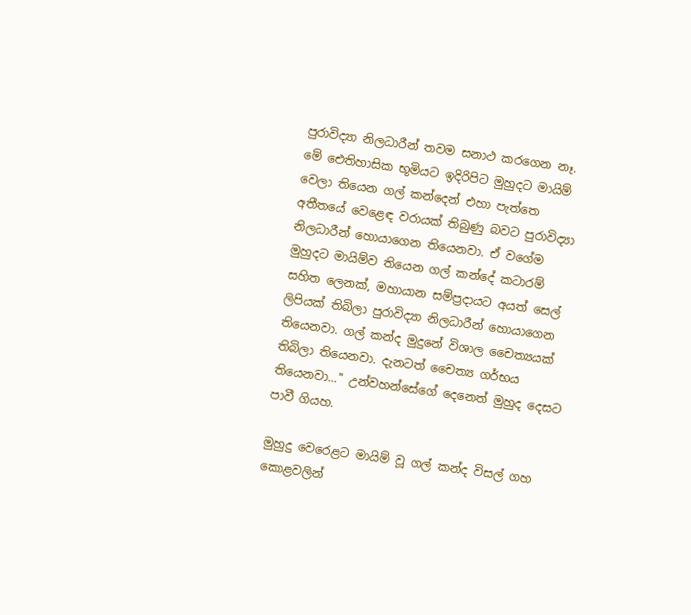පුරාවිද්‍යා නිලධාරීන් තවම සනාථ කරගෙන නෑ. මේ ඓතිහාසික භූමියට ඉදිරිපිට මුහුදට මායිම් වෙලා තියෙන ගල් කන්දෙන් එහා පැත්තෙ අතීතයේ වෙළෙඳ වරායක්‌ තිබුණු බවට පුරාවිද්‍යා නිලධාරීන් හොයාගෙන තියෙනවා. ඒ වගේම මුහුදට මායිම්ව තියෙන ගල් කන්දේ කටාරම් සහිත ලෙනක්‌, මහායාන සම්ප්‍රදායට අයත් සෙල් ලිපියක්‌ තිබිලා පුරාවිද්‍යා නිලධාරීන් හොයාගෙන තියෙනවා. ගල් කන්ද මුදුනේ විශාල චෛත්‍යයක්‌ තිබිලා තියෙනවා. දැනටත් චෛත්‍ය ගර්භය තියෙනවා...'' උන්වහන්සේගේ දෙනෙත් මුහුද දෙසට පාවී ගියහ.

මුහුදු වෙරෙළට මායිම් වූ ගල් කන්ද විසල් ගහ කොළවලින්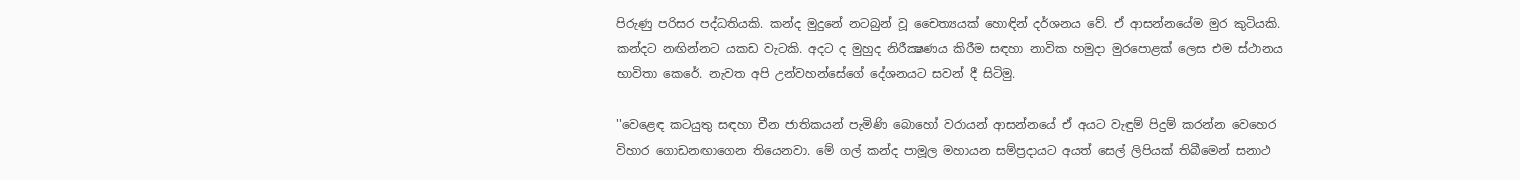පිරුණු පරිසර පද්ධතියකි. කන්ද මුදුනේ නටබුන් වූ චෛත්‍යයක්‌ හොඳින් දර්ශනය වේ. ඒ ආසන්නයේම මුර කුටියකි. කන්දට නඟින්නට යකඩ වැටකි. අදට ද මුහුද නිරීක්‍ෂණය කිරීම සඳහා නාවික හමුදා මුරපොළක්‌ ලෙස එම ස්‌ථානය භාවිතා කෙරේ. නැවත අපි උන්වහන්සේගේ දේශනයට සවන් දී සිටිමු.

''වෙළෙඳ කටයුතු සඳහා චීන ජාතිකයන් පැමිණි බොහෝ වරායන් ආසන්නයේ ඒ අයට වැඳුම් පිදුම් කරන්න වෙහෙර විහාර ගොඩනඟාගෙන තියෙනවා. මේ ගල් කන්ද පාමූල මහායන සම්ප්‍රදායට අයත් සෙල් ලිපියක්‌ තිබීමෙන් සනාථ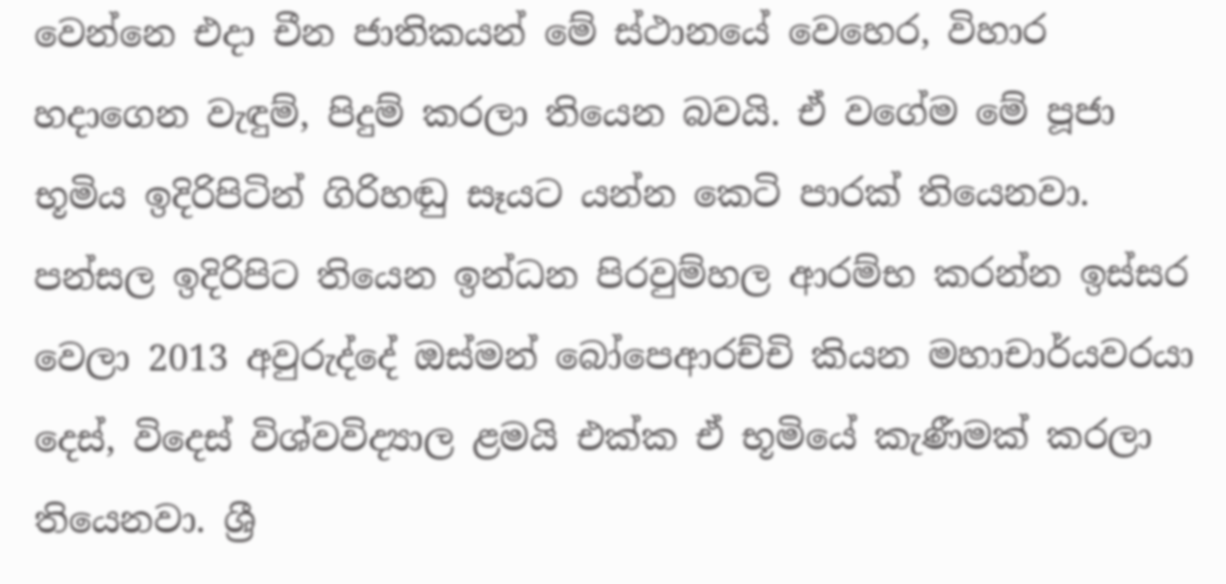වෙන්නෙ එදා චීන ජාතිකයන් මේ ස්‌ථානයේ වෙහෙර, විහාර හදාගෙන වැඳුම්, පිදුම් කරලා තියෙන බවයි. ඒ වගේම මේ පූජා භූමිය ඉදිරිපිටින් ගිරිහඬු සෑයට යන්න කෙටි පාරක්‌ තියෙනවා. පන්සල ඉදිරිපිට තියෙන ඉන්ධන පිරවුම්හල ආරම්භ කරන්න ඉස්‌සර වෙලා 2013 අවුරුද්දේ ඔස්‌මන් බෝපෙආරච්චි කියන මහාචාර්යවරයා දෙස්‌, විදෙස්‌ විශ්වවිද්‍යාල ළමයි එක්‌ක ඒ භූමියේ කැණීමක්‌ කරලා තියෙනවා. ශ්‍රී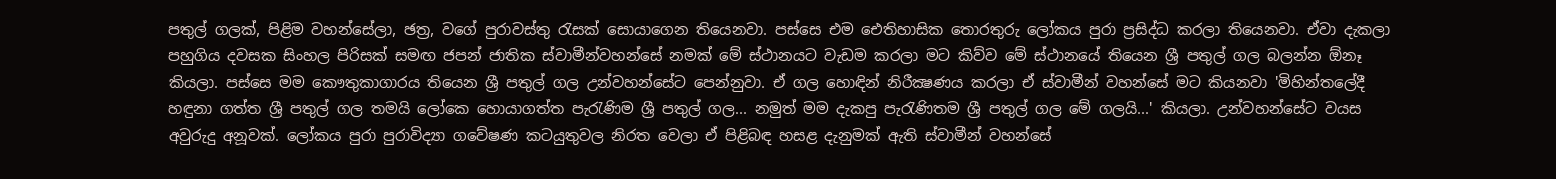පතුල් ගලක්‌, පිළිම වහන්සේලා, ඡත්‍ර, වගේ පුරාවස්‌තු රැසක්‌ සොයාගෙන තියෙනවා. පස්‌සෙ එම ඓතිහාසික තොරතුරු ලෝකය පුරා ප්‍රසිද්ධ කරලා තියෙනවා. ඒවා දැකලා පහුගිය දවසක සිංහල පිරිසක්‌ සමඟ ජපන් ජාතික ස්‌වාමීන්වහන්සේ නමක්‌ මේ ස්‌ථානයට වැඩම කරලා මට කිව්ව මේ ස්‌ථානයේ තියෙන ශ්‍රී පතුල් ගල බලන්න ඕනෑ කියලා. පස්‌සෙ මම කෞතුකාගාරය තියෙන ශ්‍රී පතුල් ගල උන්වහන්සේට පෙන්නුවා. ඒ ගල හොඳින් නිරීක්‍ෂණය කරලා ඒ ස්‌වාමීන් වහන්සේ මට කියනවා 'මිහින්තලේදී හඳුනා ගත්ත ශ්‍රී පතුල් ගල තමයි ලෝකෙ හොයාගත්ත පැරැණිම ශ්‍රී පතුල් ගල... නමුත් මම දැකපු පැරැණිතම ශ්‍රී පතුල් ගල මේ ගලයි...' කියලා. උන්වහන්සේට වයස අවුරුදු අනූවක්‌. ලෝකය පුරා පුරාවිද්‍යා ගවේෂණ කටයුතුවල නිරත වෙලා ඒ පිළිබඳ හසළ දැනුමක්‌ ඇති ස්‌වාමීන් වහන්සේ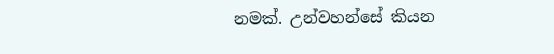නමක්‌. උන්වහන්සේ කියන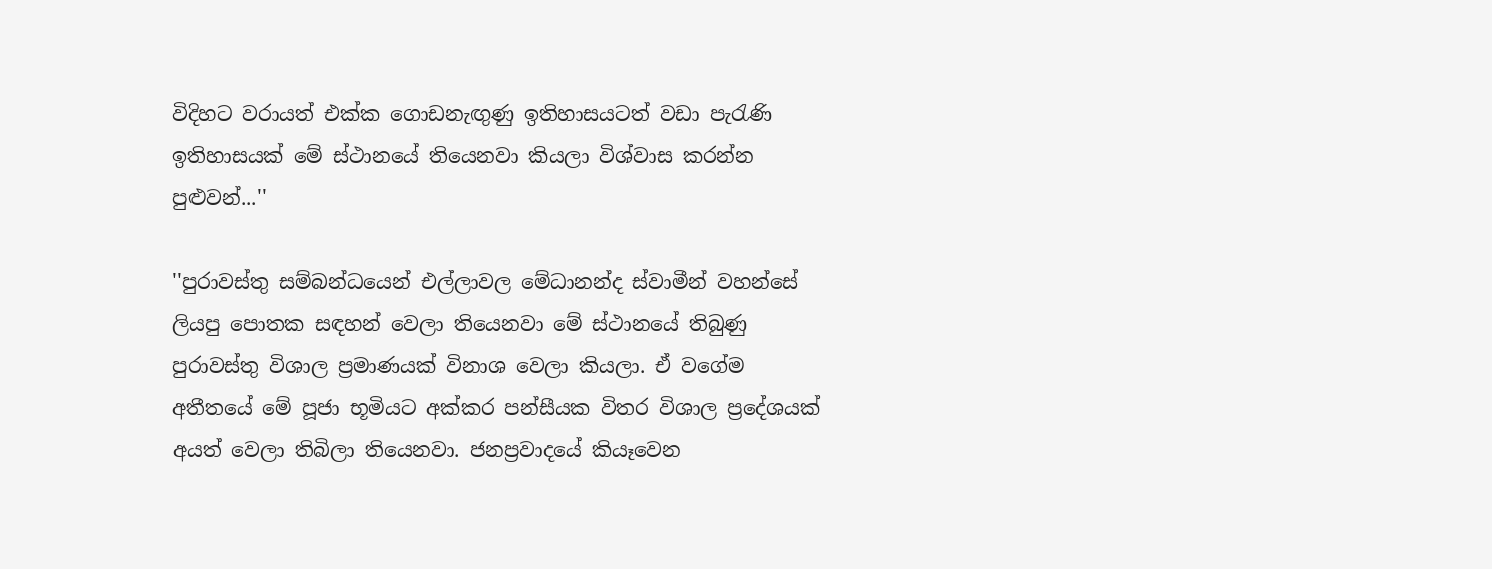විදිහට වරායත් එක්‌ක ගොඩනැඟුණු ඉතිහාසයටත් වඩා පැරැණි ඉතිහාසයක්‌ මේ ස්‌ථානයේ තියෙනවා කියලා විශ්වාස කරන්න පුළුවන්...''

''පුරාවස්‌තු සම්බන්ධයෙන් එල්ලාවල මේධානන්ද ස්‌වාමීන් වහන්සේ ලියපු පොතක සඳහන් වෙලා තියෙනවා මේ ස්‌ථානයේ තිබුණු පුරාවස්‌තු විශාල ප්‍රමාණයක්‌ විනාශ වෙලා කියලා. ඒ වගේම අතීතයේ මේ පූජා භූමියට අක්‌කර පන්සීයක විතර විශාල ප්‍රදේශයක්‌ අයත් වෙලා තිබිලා තියෙනවා. ජනප්‍රවාදයේ කියෑවෙන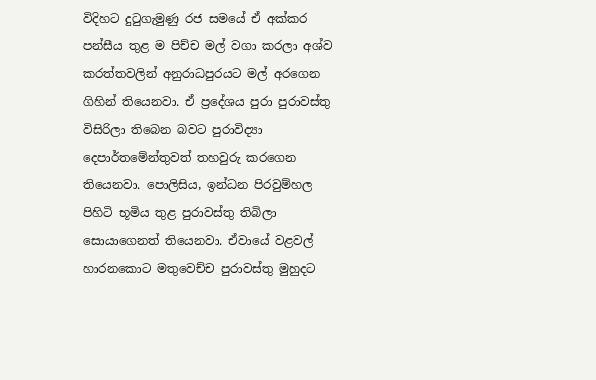විදිහට දුටුගැමුණු රජ සමයේ ඒ අක්‌කර පන්සීය තුළ ම පිච්ච මල් වගා කරලා අශ්ව කරත්තවලින් අනුරාධපුරයට මල් අරගෙන ගිහින් තියෙනවා. ඒ ප්‍රදේශය පුරා පුරාවස්‌තු විසිරිලා තිබෙන බවට පුරාවිද්‍යා දෙපාර්තමේන්තුවත් තහවුරු කරගෙන තියෙනවා. පොලිසිය, ඉන්ධන පිරවුම්හල පිහිටි භූමිය තුළ පුරාවස්‌තු තිබිලා සොයාගෙනත් තියෙනවා. ඒවායේ වළවල් හාරනකොට මතුවෙච්ච පුරාවස්‌තු මුහුදට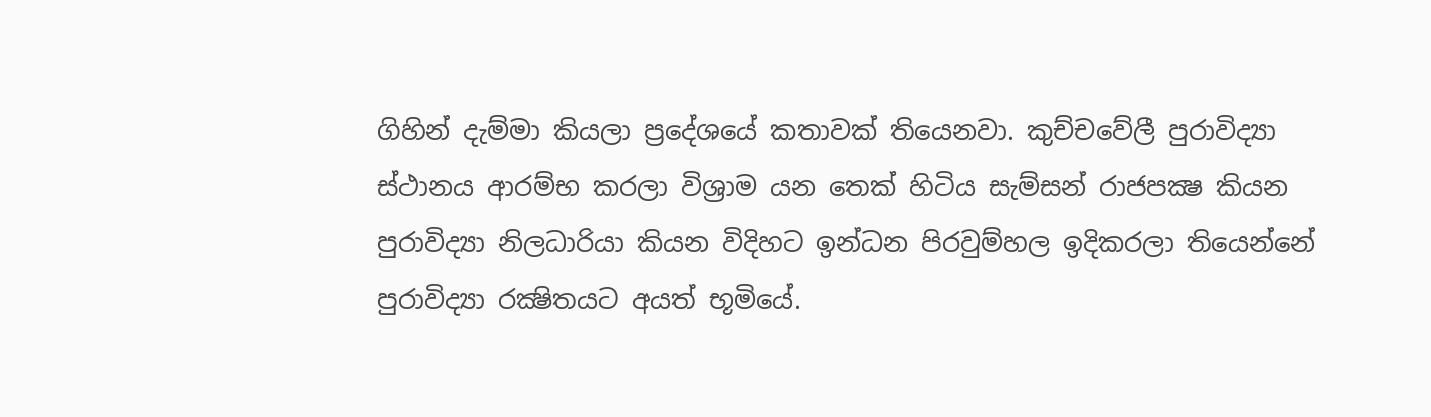ගිහින් දැම්මා කියලා ප්‍රදේශයේ කතාවක්‌ තියෙනවා. කුච්චවේලී පුරාවිද්‍යා ස්‌ථානය ආරම්භ කරලා විශ්‍රාම යන තෙක්‌ හිටිය සැම්සන් රාජපක්‍ෂ කියන පුරාවිද්‍යා නිලධාරියා කියන විදිහට ඉන්ධන පිරවුම්හල ඉදිකරලා තියෙන්නේ පුරාවිද්‍යා රක්‍ෂිතයට අයත් භූමියේ.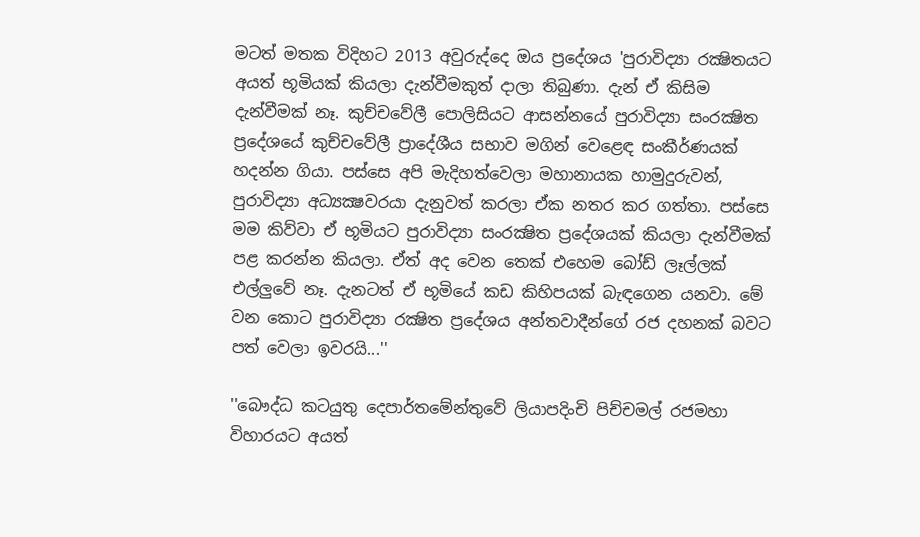මටත් මතක විදිහට 2013 අවුරුද්දෙ ඔය ප්‍රදේශය 'පුරාවිද්‍යා රක්‍ෂිතයට අයත් භූමියක්‌ කියලා දැන්වීමකුත් දාලා තිබුණා. දැන් ඒ කිසිම දැන්වීමක්‌ නෑ. කුච්චවේලී පොලිසියට ආසන්නයේ පුරාවිද්‍යා සංරක්‍ෂිත ප්‍රදේශයේ කුච්චවේලී ප්‍රාදේශීය සභාව මගින් වෙළෙඳ සංකීර්ණයක්‌ හදන්න ගියා. පස්‌සෙ අපි මැදිහත්වෙලා මහානායක හාමුදුරුවන්, පුරාවිද්‍යා අධ්‍යක්‍ෂවරයා දැනුවත් කරලා ඒක නතර කර ගත්තා. පස්‌සෙ මම කිව්වා ඒ භූමියට පුරාවිද්‍යා සංරක්‍ෂිත ප්‍රදේශයක්‌ කියලා දැන්වීමක්‌ පළ කරන්න කියලා. ඒත් අද වෙන තෙක්‌ එහෙම බෝඩ් ලෑල්ලක්‌ එල්ලුවේ නෑ. දැනටත් ඒ භූමියේ කඩ කිහිපයක්‌ බැඳගෙන යනවා. මේ වන කොට පුරාවිද්‍යා රක්‍ෂිත ප්‍රදේශය අන්තවාදීන්ගේ රජ දහනක්‌ බවට පත් වෙලා ඉවරයි...''

''බෞද්ධ කටයුතු දෙපාර්තමේන්තුවේ ලියාපදිංචි පිච්චමල් රජමහා විහාරයට අයත්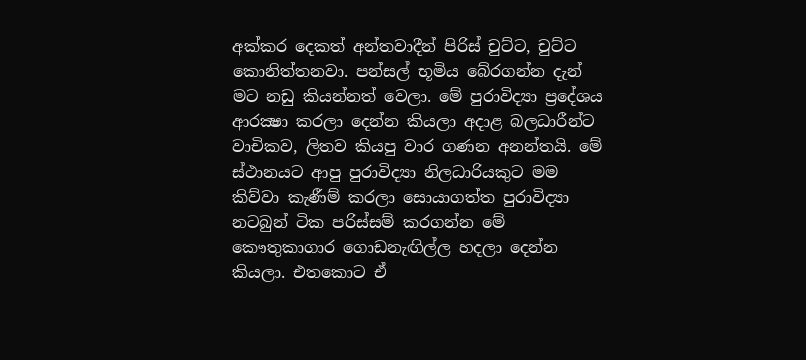අක්‌කර දෙකත් අන්තවාදීන් පිරිස්‌ චුට්‌ට, චුට්‌ට කොනිත්තනවා. පන්සල් භූමිය බේරගන්න දැන් මට නඩු කියන්නත් වෙලා. මේ පුරාවිද්‍යා ප්‍රදේශය ආරක්‍ෂා කරලා දෙන්න කියලා අදාළ බලධාරීන්ට වාචිකව, ලිතව කියපු වාර ගණන අනන්තයි. මේ ස්‌ථානයට ආපු පුරාවිද්‍යා නිලධාරියකුට මම කිව්වා කැණීම් කරලා සොයාගත්ත පුරාවිද්‍යා නටබුන් ටික පරිස්‌සම් කරගන්න මේ කෞතුකාගාර ගොඩනැඟිල්ල හදලා දෙන්න කියලා. එතකොට ඒ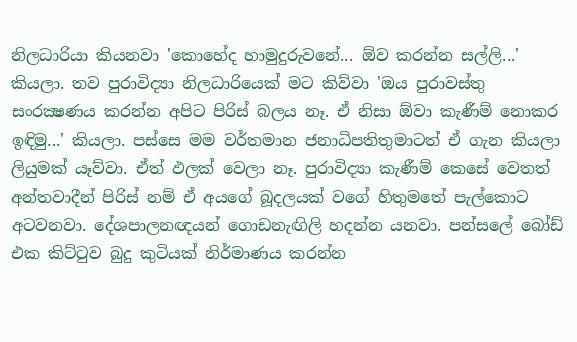නිලධාරියා කියනවා 'කොහේද හාමුදුරුවනේ... ඕව කරන්න සල්ලි...' කියලා. තව පුරාවිද්‍යා නිලධාරියෙක්‌ මට කිව්වා 'ඔය පුරාවස්‌තු සංරක්‍ෂණය කරන්න අපිට පිරිස්‌ බලය නෑ. ඒ නිසා ඕවා කැණීම් නොකර ඉඳිමු...' කියලා. පස්‌සෙ මම වර්තමාන ජනාධිපතිතුමාටත් ඒ ගැන කියලා ලියුමක්‌ යෑව්වා. ඒත් ඵලක්‌ වෙලා නෑ. පුරාවිද්‍යා කැණීම් කෙසේ වෙතත් අන්තවාදීන් පිරිස්‌ නම් ඒ අයගේ බූදලයක්‌ වගේ හිතුමතේ පැල්කොට අටවනවා. දේශපාලනඥයන් ගොඩනැඟිලි හදන්න යනවා. පන්සලේ බෝඩ් එක කිට්‌ටුව බුදු කුටියක්‌ නිර්මාණය කරන්න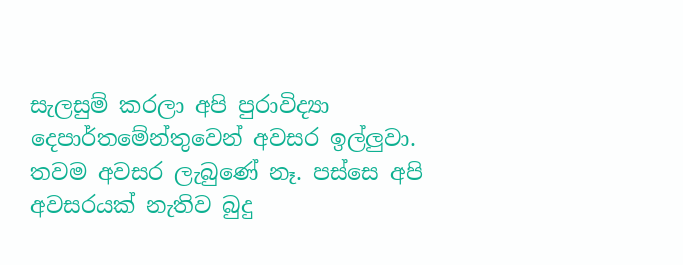සැලසුම් කරලා අපි පුරාවිද්‍යා දෙපාර්තමේන්තුවෙන් අවසර ඉල්ලුවා. තවම අවසර ලැබුණේ නෑ. පස්‌සෙ අපි අවසරයක්‌ නැතිව බුදු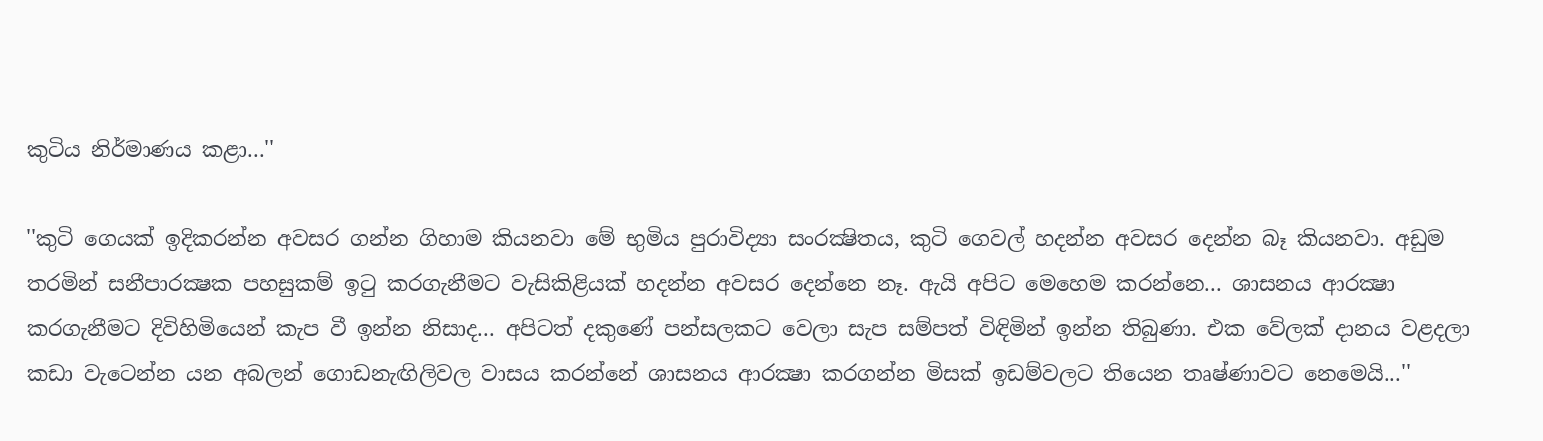කුටිය නිර්මාණය කළා...''

''කුටි ගෙයක්‌ ඉදිකරන්න අවසර ගන්න ගිහාම කියනවා මේ භුමිය පුරාවිද්‍යා සංරක්‍ෂිතය, කුටි ගෙවල් හදන්න අවසර දෙන්න බෑ කියනවා. අඩුම තරමින් සනීපාරක්‍ෂක පහසුකම් ඉටු කරගැනීමට වැසිකිළියක්‌ හදන්න අවසර දෙන්නෙ නෑ. ඇයි අපිට මෙහෙම කරන්නෙ... ශාසනය ආරක්‍ෂා කරගැනීමට දිවිහිමියෙන් කැප වී ඉන්න නිසාද... අපිටත් දකුණේ පන්සලකට වෙලා සැප සම්පත් විඳිමින් ඉන්න තිබුණා. එක වේලක්‌ දානය වළදලා කඩා වැටෙන්න යන අබලන් ගොඩනැඟිලිවල වාසය කරන්නේ ශාසනය ආරක්‍ෂා කරගන්න මිසක්‌ ඉඩම්වලට තියෙන තෘෂ්ණාවට නෙමෙයි...''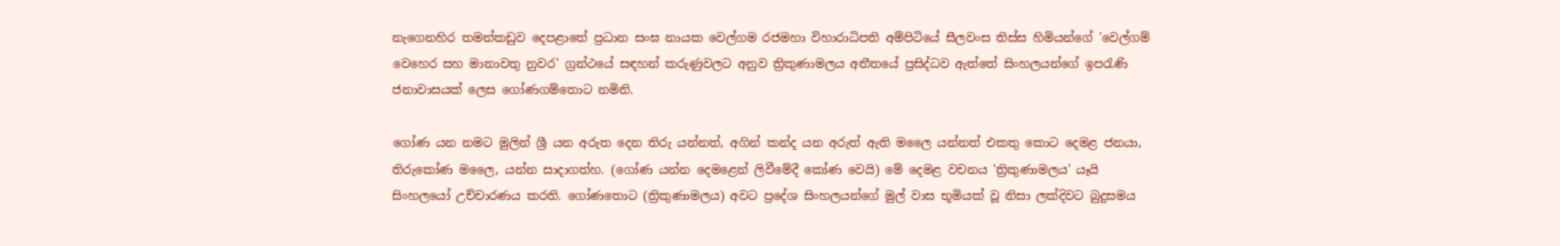නැගෙනහිර තමන්කඩුව දෙපළාතේ ප්‍රධාන සංඝ නායක වෙල්ගම රජමහා විහාරාධිපති අම්පිටියේ සීලවංස තිස්‌ස හිමියන්ගේ 'වෙල්ගම් වෙහෙර සහ මානාවතු නුවර' ග්‍රන්ථයේ සඳහන් කරුණුවලට අනුව ත්‍රිකුණාමලය අතීතයේ ප්‍රසිද්ධව ඇත්තේ සිංහලයන්ගේ ඉපරැණි ජනාවාසයක්‌ ලෙස ගෝණගම්තොට නමිනි.

ගෝණ යන නමට මුලින් ශ්‍රී යන අරුත දෙන තිරු යන්නත්, අගින් කන්ද යන අරුත් ඇති මලෛ යන්නත් එකතු කොට දෙමළ ජනයා, තිරුකෝණ මලෛ, යන්න සාදාගත්හ. (ගෝණ යන්න දෙමළෙන් ලිවීමේදී කෝණ වෙයි) මේ දෙමළ වචනය 'ත්‍රිකුණාමලය' යෑයි සිංහලයෝ උච්චාරණය කරති. ගෝණතොට (ත්‍රිකුණාමලය) අවට ප්‍රදේශ සිංහලයන්ගේ මුල් වාස භූමියක්‌ වූ නිසා ලක්‌දිවට බුදුසමය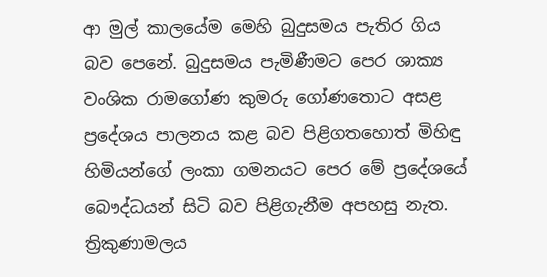ආ මුල් කාලයේම මෙහි බුදුසමය පැතිර ගිය බව පෙනේ. බුදුසමය පැමිණීමට පෙර ශාක්‍ය වංශික රාමගෝණ කුමරු ගෝණතොට අසළ ප්‍රදේශය පාලනය කළ බව පිළිගතහොත් මිහිඳු හිමියන්ගේ ලංකා ගමනයට පෙර මේ ප්‍රදේශයේ බෞද්ධයන් සිටි බව පිළිගැනීම අපහසු නැත. ත්‍රිකුණාමලය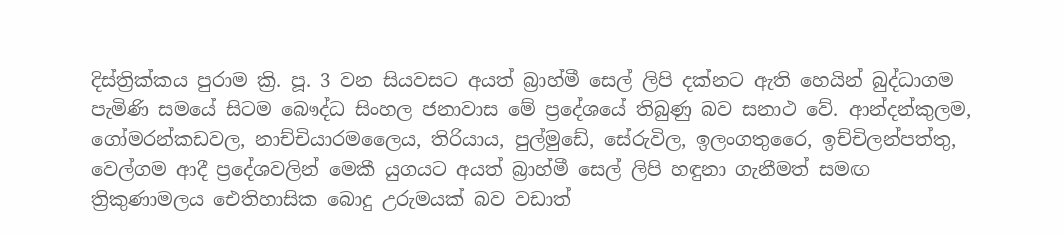දිස්‌ත්‍රික්‌කය පුරාම ක්‍රි. පූ. 3 වන සියවසට අයත් බ්‍රාහ්මී සෙල් ලිපි දක්‌නට ඇති හෙයින් බුද්ධාගම පැමිණි සමයේ සිටම බෞද්ධ සිංහල ජනාවාස මේ ප්‍රදේශයේ තිබුණු බව සනාථ වේ. ආන්දන්කුලම, ගෝමරන්කඩවල, නාච්චියාරමලෛය, තිරියාය, පුල්මුඩේ, සේරුවිල, ඉලංගතුරෛ, ඉච්චිලන්පත්තු, වෙල්ගම ආදී ප්‍රදේශවලින් මෙකී යුගයට අයත් බ්‍රාහ්මී සෙල් ලිපි හඳුනා ගැනීමත් සමඟ ත්‍රිකුණාමලය ඓතිහාසික බොදු උරුමයක්‌ බව වඩාත්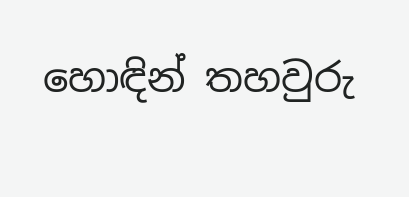හොඳින් තහවුරු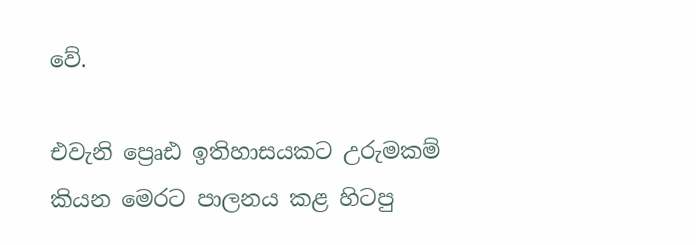වේ.

එවැනි ප්‍රෙෘඪ ඉතිහාසයකට උරුමකම් කියන මෙරට පාලනය කළ හිටපු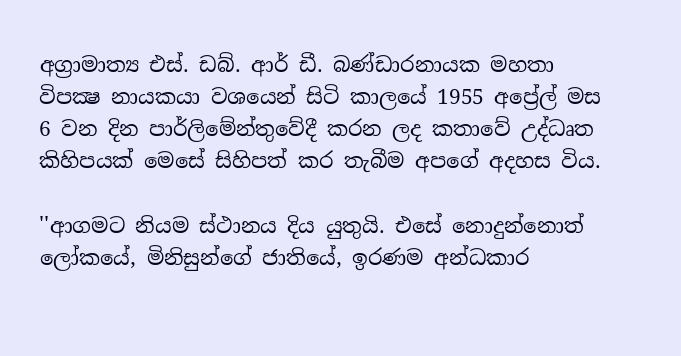අග්‍රාමාත්‍ය එස්‌. ඩබ්. ආර් ඩී. බණ්‌ඩාරනායක මහතා විපක්‍ෂ නායකයා වශයෙන් සිටි කාලයේ 1955 අප්‍රේල් මස 6 වන දින පාර්ලිමේන්තුවේදී කරන ලද කතාවේ උද්ධෘත කිහිපයක්‌ මෙසේ සිහිපත් කර තැබීම අපගේ අදහස විය.

''ආගමට නියම ස්‌ථානය දිය යුතුයි. එසේ නොදුන්නොත් ලෝකයේ, මිනිසුන්ගේ ජාතියේ, ඉරණම අන්ධකාර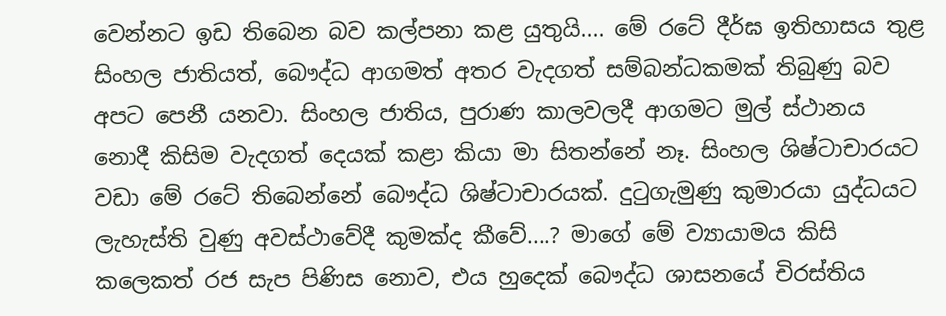වෙන්නට ඉඩ තිබෙන බව කල්පනා කළ යුතුයි.... මේ රටේ දීර්ඝ ඉතිහාසය තුළ සිංහල ජාතියත්, බෞද්ධ ආගමත් අතර වැදගත් සම්බන්ධකමක්‌ තිබුණු බව අපට පෙනී යනවා. සිංහල ජාතිය, පුරාණ කාලවලදී ආගමට මුල් ස්‌ථානය නොදී කිසිම වැදගත් දෙයක්‌ කළා කියා මා සිතන්නේ නෑ. සිංහල ශිෂ්ටාචාරයට වඩා මේ රටේ තිබෙන්නේ බෞද්ධ ශිෂ්ටාචාරයක්‌. දුටුගැමුණු කුමාරයා යුද්ධයට ලැහැස්‌ති වුණු අවස්‌ථාවේදී කුමක්‌ද කීවේ....? මාගේ මේ ව්‍යායාමය කිසි කලෙකත් රජ සැප පිණිස නොව, එය හුදෙක්‌ බෞද්ධ ශාසනයේ චිරස්‌තිය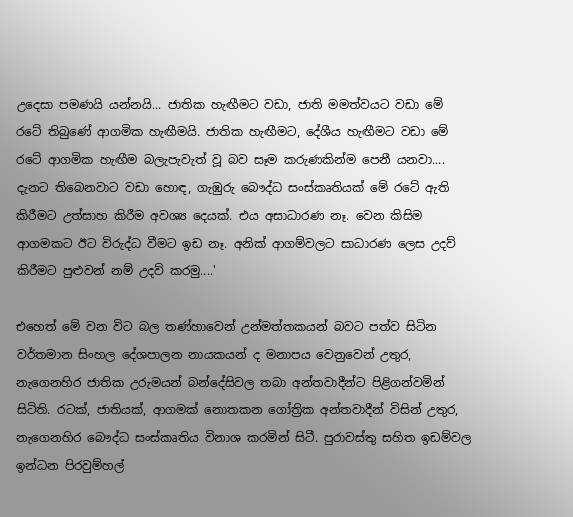උදෙසා පමණයි යන්නයි... ජාතික හැඟීමට වඩා, ජාති මමත්වයට වඩා මේ රටේ තිබුණේ ආගමික හැඟීමයි. ජාතික හැඟීමට, දේශීය හැඟීමට වඩා මේ රටේ ආගමික හැඟීම බලැපැවැත් වූ බව සෑම කරුණකින්ම පෙනී යනවා.... දැනට තිබෙනවාට වඩා හොඳ, ගැඹුරු බෞද්ධ සංස්‌කෘතියක්‌ මේ රටේ ඇති කිරීමට උත්සාහ කිරීම අවශ්‍ය දෙයක්‌. එය අසාධාරණ නෑ. වෙන කිසිම ආගමකට ඊට විරුද්ධ වීමට ඉඩ නෑ. අනික්‌ ආගම්වලට සාධාරණ ලෙස උදව් කිරීමට පුළුවන් නම් උදව් කරමු....'

එහෙත් මේ වන විට බල තණ්‌හාවෙන් උන්මත්තකයන් බවට පත්ව සිටින වර්තමාන සිංහල දේශපාලන නායකයන් ද මනාපය වෙනුවෙන් උතුර, නැගෙනහිර ජාතික උරුමයන් බන්දේසිවල තබා අන්තවාදීන්ට පිළිගන්වමින් සිටිති. රටක්‌, ජාතියක්‌, ආගමක්‌ නොතකන ගෝත්‍රික අන්තවාදීන් විසින් උතුර, නැගෙනහිර බෞද්ධ සංස්‌කෘතිය විනාශ කරමින් සිටී. පුරාවස්‌තු සහිත ඉඩම්වල ඉන්ධන පිරවුම්හල්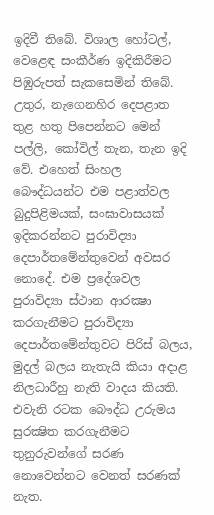ඉදිවී තිබේ. විශාල හෝටල්, වෙළෙඳ සංකීර්ණ ඉදිකිරීමට පිඹුරුපත් සැකසෙමින් තිබේ. උතුර, නැගෙනහිර දෙපළාත තුළ හතු පිපෙන්නට මෙන් පල්ලි, කෝවිල් තැන, තැන ඉදි වේ. එහෙත් සිංහල බෞද්ධයන්ට එම පළාත්වල බුදුපිළිමයක්‌, සංඝාවාසයක්‌ ඉදිකරන්නට පුරාවිද්‍යා දෙපාර්තමේන්තුවෙන් අවසර නොදේ. එම ප්‍රදේශවල පුරාවිද්‍යා ස්‌ථාන ආරක්‍ෂා කරගැනීමට පුරාවිද්‍යා දෙපාර්තමේන්තුවට පිරිස්‌ බලය, මුදල් බලය නැතැයි කියා අදාළ නිලධාරීහු නැති වාදය කියති. එවැනි රටක බෞද්ධ උරුමය සුරක්‍ෂිත කරගැනීමට තුනුරුවන්ගේ සරණ නොවෙන්නට වෙනත් සරණක්‌ නැත.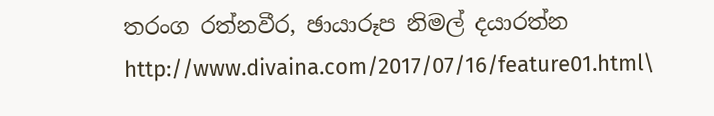තරංග රත්නවීර, ඡායාරූප නිමල් දයාරත්න
http://www.divaina.com/2017/07/16/feature01.html\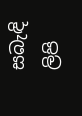සබැඳි ලිපි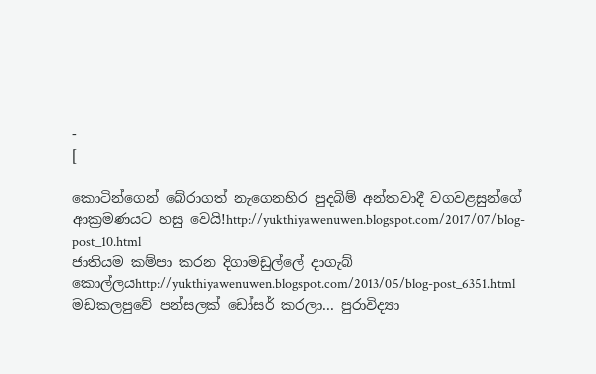-
[

කොටින්ගෙන් බේරාගත් නැගෙනහිර පුදබිම් අන්තවාදී වගවළසුන්ගේ ආක්‍රමණයට හසු වෙයි!http://yukthiyawenuwen.blogspot.com/2017/07/blog-post_10.html
ජාතියම කම්පා කරන දිගාමඩුල්ලේ දාගැබ් කොල්ලයhttp://yukthiyawenuwen.blogspot.com/2013/05/blog-post_6351.html
මඩකලපුවේ පන්සලක් ඩෝසර් කරලා... පුරාවිද්‍යා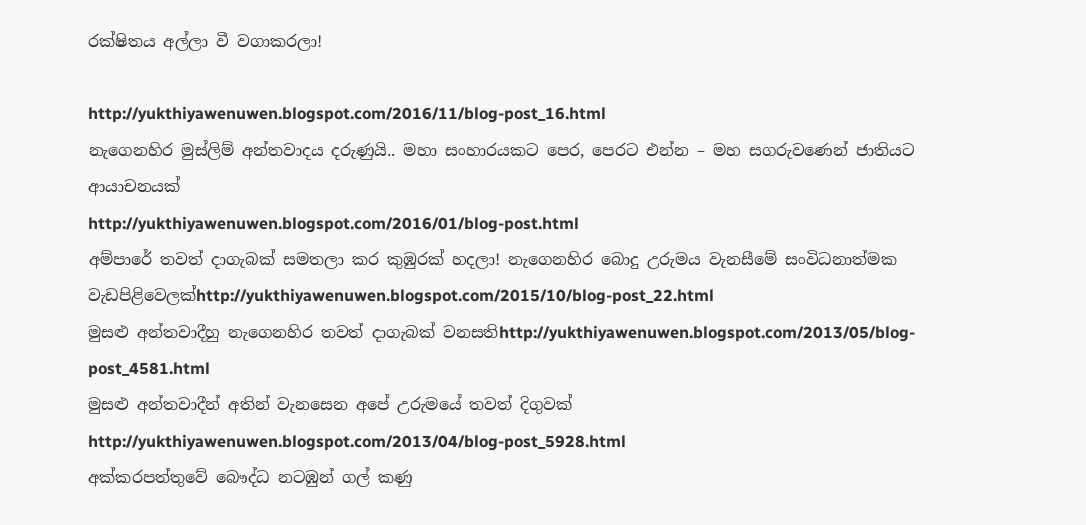රක්ෂිතය අල්ලා වී වගාකරලා!

http://yukthiyawenuwen.blogspot.com/2016/11/blog-post_16.html
නැගෙනහිර මුස්ලිම් අන්තවාදය දරුණුයි.. මහා සංහාරයකට පෙර, පෙරට එන්න – මහ සගරුවණෙන් ජාතියට ආයාචනයක්
http://yukthiyawenuwen.blogspot.com/2016/01/blog-post.html
අම්පාරේ තවත් දාගැබක් සමතලා කර කුඹුරක් හදලා! නැගෙනහිර බොදු උරුමය වැනසීමේ සංවිධනාත්මක වැඩපිළිවෙලක්http://yukthiyawenuwen.blogspot.com/2015/10/blog-post_22.html
මුසළු අන්තවාදීහු නැගෙනහිර තවත් දාගැබක් වනසතිhttp://yukthiyawenuwen.blogspot.com/2013/05/blog-post_4581.html
මුසළු අන්තවාදීන් අතින් වැනසෙන අපේ උරුමයේ තවත් දිගුවක්
http://yukthiyawenuwen.blogspot.com/2013/04/blog-post_5928.html
අක්කරපත්තුවේ බෞද්ධ නටඹුන් ගල් කණු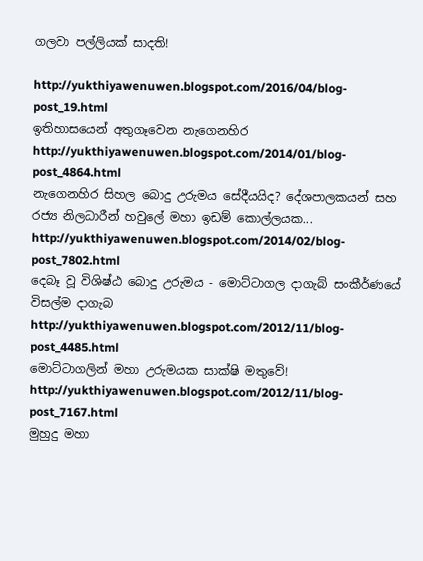ගලවා පල්ලියක් සාදති!

http://yukthiyawenuwen.blogspot.com/2016/04/blog-post_19.html
ඉතිහාසයෙන් අතුගෑවෙන නැගෙනහිර
http://yukthiyawenuwen.blogspot.com/2014/01/blog-post_4864.html
නැගෙනහිර සිහල බොදු උරුමය සේදීයයිද? දේශපාලකයන් සහ රජ්‍ය නිලධාරීන් හවුලේ මහා ඉඩම් කොල්ලයක...
http://yukthiyawenuwen.blogspot.com/2014/02/blog-post_7802.html
දෙබෑ වූ විශිෂ්ඨ බොදු උරුමය - මොට්ටාගල දාගැබ් සංකීර්ණයේ විසල්ම දාගැබ
http://yukthiyawenuwen.blogspot.com/2012/11/blog-post_4485.html
මොට්ටාගලින් මහා උරුමයක සාක්ෂි මතුවේ!
http://yukthiyawenuwen.blogspot.com/2012/11/blog-post_7167.html
මුහුදු මහා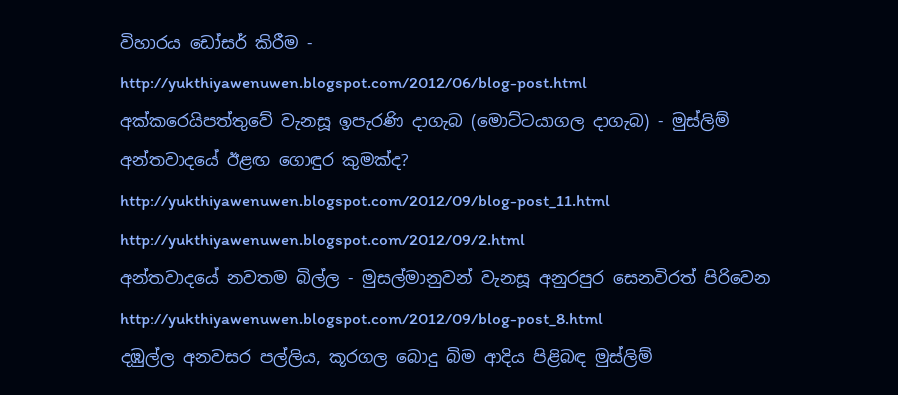විහාරය ඩෝසර් කිරීම -
http://yukthiyawenuwen.blogspot.com/2012/06/blog-post.html
අක්කරෙයිපත්තුවේ වැනසූ ඉපැරණි දාගැබ (මොට්‌ටයාගල දාගැබ) - මුස්ලිම් අන්තවාදයේ ඊළඟ ගොඳුර කුමක්ද?
http://yukthiyawenuwen.blogspot.com/2012/09/blog-post_11.html
http://yukthiyawenuwen.blogspot.com/2012/09/2.html
අන්තවාදයේ නවතම බිල්ල - මුසල්මානුවන් වැනසූ අනුරපුර සෙනවිරත් පිරිවෙන
http://yukthiyawenuwen.blogspot.com/2012/09/blog-post_8.html
දඹුල්ල අනවසර පල්ලිය, කූරගල බොදු බිම ආදිය පිළිබඳ මුස්ලිම්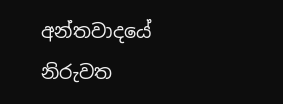අන්තවාදයේ නිරුවත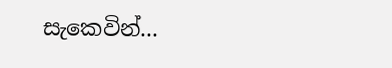සැකෙවින්...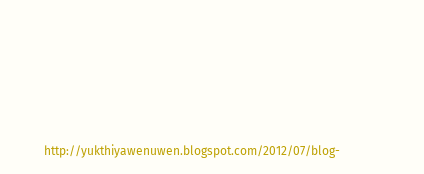http://yukthiyawenuwen.blogspot.com/2012/07/blog-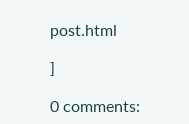post.html

]

0 comments: